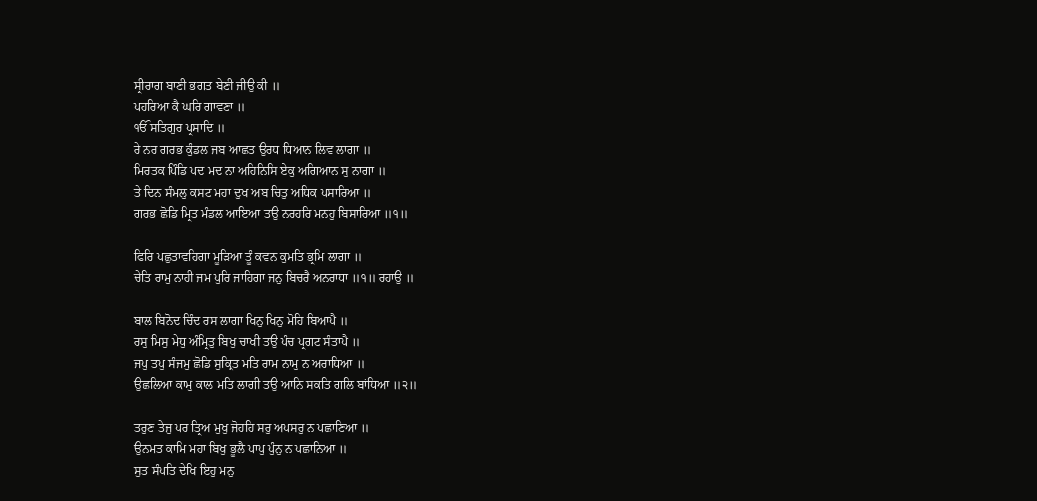ਸ੍ਰੀਰਾਗ ਬਾਣੀ ਭਗਤ ਬੇਣੀ ਜੀਉ ਕੀ ॥
ਪਹਰਿਆ ਕੈ ਘਰਿ ਗਾਵਣਾ ॥
ੴ ਸਤਿਗੁਰ ਪ੍ਰਸਾਦਿ ॥
ਰੇ ਨਰ ਗਰਭ ਕੁੰਡਲ ਜਬ ਆਛਤ ਉਰਧ ਧਿਆਨ ਲਿਵ ਲਾਗਾ ॥
ਮਿਰਤਕ ਪਿੰਡਿ ਪਦ ਮਦ ਨਾ ਅਹਿਨਿਸਿ ਏਕੁ ਅਗਿਆਨ ਸੁ ਨਾਗਾ ॥
ਤੇ ਦਿਨ ਸੰਮਲੁ ਕਸਟ ਮਹਾ ਦੁਖ ਅਬ ਚਿਤੁ ਅਧਿਕ ਪਸਾਰਿਆ ॥
ਗਰਭ ਛੋਡਿ ਮ੍ਰਿਤ ਮੰਡਲ ਆਇਆ ਤਉ ਨਰਹਰਿ ਮਨਹੁ ਬਿਸਾਰਿਆ ॥੧॥

ਫਿਰਿ ਪਛੁਤਾਵਹਿਗਾ ਮੂੜਿਆ ਤੂੰ ਕਵਨ ਕੁਮਤਿ ਭ੍ਰਮਿ ਲਾਗਾ ॥
ਚੇਤਿ ਰਾਮੁ ਨਾਹੀ ਜਮ ਪੁਰਿ ਜਾਹਿਗਾ ਜਨੁ ਬਿਚਰੈ ਅਨਰਾਧਾ ॥੧॥ ਰਹਾਉ ॥

ਬਾਲ ਬਿਨੋਦ ਚਿੰਦ ਰਸ ਲਾਗਾ ਖਿਨੁ ਖਿਨੁ ਮੋਹਿ ਬਿਆਪੈ ॥
ਰਸੁ ਮਿਸੁ ਮੇਧੁ ਅੰਮ੍ਰਿਤੁ ਬਿਖੁ ਚਾਖੀ ਤਉ ਪੰਚ ਪ੍ਰਗਟ ਸੰਤਾਪੈ ॥
ਜਪੁ ਤਪੁ ਸੰਜਮੁ ਛੋਡਿ ਸੁਕ੍ਰਿਤ ਮਤਿ ਰਾਮ ਨਾਮੁ ਨ ਅਰਾਧਿਆ ॥
ਉਛਲਿਆ ਕਾਮੁ ਕਾਲ ਮਤਿ ਲਾਗੀ ਤਉ ਆਨਿ ਸਕਤਿ ਗਲਿ ਬਾਂਧਿਆ ॥੨॥

ਤਰੁਣ ਤੇਜੁ ਪਰ ਤ੍ਰਿਅ ਮੁਖੁ ਜੋਹਹਿ ਸਰੁ ਅਪਸਰੁ ਨ ਪਛਾਣਿਆ ॥
ਉਨਮਤ ਕਾਮਿ ਮਹਾ ਬਿਖੁ ਭੂਲੈ ਪਾਪੁ ਪੁੰਨੁ ਨ ਪਛਾਨਿਆ ॥
ਸੁਤ ਸੰਪਤਿ ਦੇਖਿ ਇਹੁ ਮਨੁ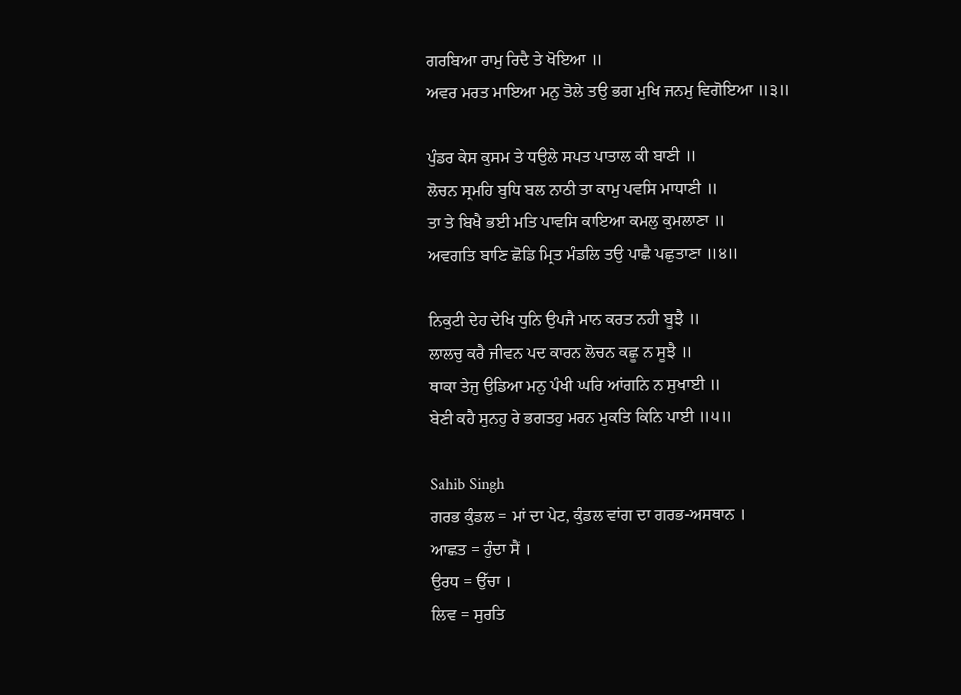ਗਰਬਿਆ ਰਾਮੁ ਰਿਦੈ ਤੇ ਖੋਇਆ ॥
ਅਵਰ ਮਰਤ ਮਾਇਆ ਮਨੁ ਤੋਲੇ ਤਉ ਭਗ ਮੁਖਿ ਜਨਮੁ ਵਿਗੋਇਆ ॥੩॥

ਪੁੰਡਰ ਕੇਸ ਕੁਸਮ ਤੇ ਧਉਲੇ ਸਪਤ ਪਾਤਾਲ ਕੀ ਬਾਣੀ ॥
ਲੋਚਨ ਸ੍ਰਮਹਿ ਬੁਧਿ ਬਲ ਨਾਠੀ ਤਾ ਕਾਮੁ ਪਵਸਿ ਮਾਧਾਣੀ ॥
ਤਾ ਤੇ ਬਿਖੈ ਭਈ ਮਤਿ ਪਾਵਸਿ ਕਾਇਆ ਕਮਲੁ ਕੁਮਲਾਣਾ ॥
ਅਵਗਤਿ ਬਾਣਿ ਛੋਡਿ ਮ੍ਰਿਤ ਮੰਡਲਿ ਤਉ ਪਾਛੈ ਪਛੁਤਾਣਾ ॥੪॥

ਨਿਕੁਟੀ ਦੇਹ ਦੇਖਿ ਧੁਨਿ ਉਪਜੈ ਮਾਨ ਕਰਤ ਨਹੀ ਬੂਝੈ ॥
ਲਾਲਚੁ ਕਰੈ ਜੀਵਨ ਪਦ ਕਾਰਨ ਲੋਚਨ ਕਛੂ ਨ ਸੂਝੈ ॥
ਥਾਕਾ ਤੇਜੁ ਉਡਿਆ ਮਨੁ ਪੰਖੀ ਘਰਿ ਆਂਗਨਿ ਨ ਸੁਖਾਈ ॥
ਬੇਣੀ ਕਹੈ ਸੁਨਹੁ ਰੇ ਭਗਤਹੁ ਮਰਨ ਮੁਕਤਿ ਕਿਨਿ ਪਾਈ ॥੫॥

Sahib Singh
ਗਰਭ ਕੁੰਡਲ = ਮਾਂ ਦਾ ਪੇਟ, ਕੁੰਡਲ ਵਾਂਗ ਦਾ ਗਰਭ-ਅਸਥਾਨ ।
ਆਛਤ = ਹੁੰਦਾ ਸੈਂ ।
ਉਰਧ = ਉੱਚਾ ।
ਲਿਵ = ਸੁਰਤਿ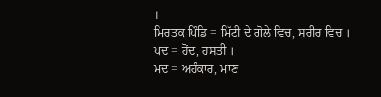।
ਮਿਰਤਕ ਪਿੰਡਿ = ਮਿੱਟੀ ਦੇ ਗੋਲੇ ਵਿਚ, ਸਰੀਰ ਵਿਚ ।
ਪਦ = ਹੋਂਦ, ਹਸਤੀ ।
ਮਦ = ਅਹੰਕਾਰ, ਮਾਣ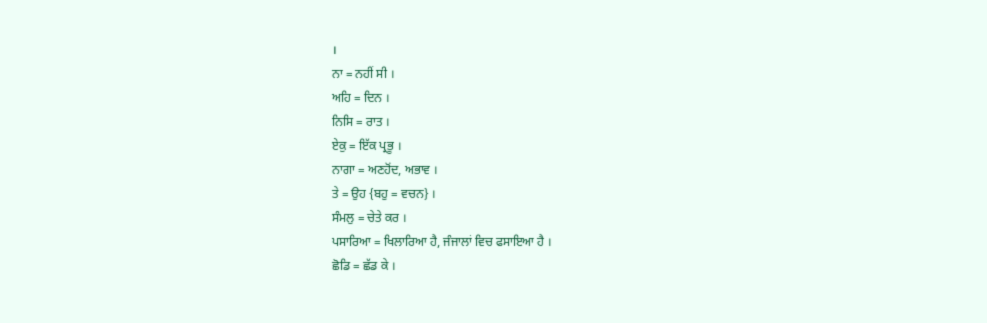।
ਨਾ = ਨਹੀਂ ਸੀ ।
ਅਹਿ = ਦਿਨ ।
ਨਿਸਿ = ਰਾਤ ।
ਏਕੁ = ਇੱਕ ਪ੍ਰਭੂ ।
ਨਾਗਾ = ਅਣਹੋਂਦ, ਅਭਾਵ ।
ਤੇ = ਉਹ {ਬਹੁ = ਵਚਨ} ।
ਸੰਮਲੁ = ਚੇਤੇ ਕਰ ।
ਪਸਾਰਿਆ = ਖਿਲਾਰਿਆ ਹੈ, ਜੰਜਾਲਾਂ ਵਿਚ ਫਸਾਇਆ ਹੈ ।
ਛੋਡਿ = ਛੱਡ ਕੇ ।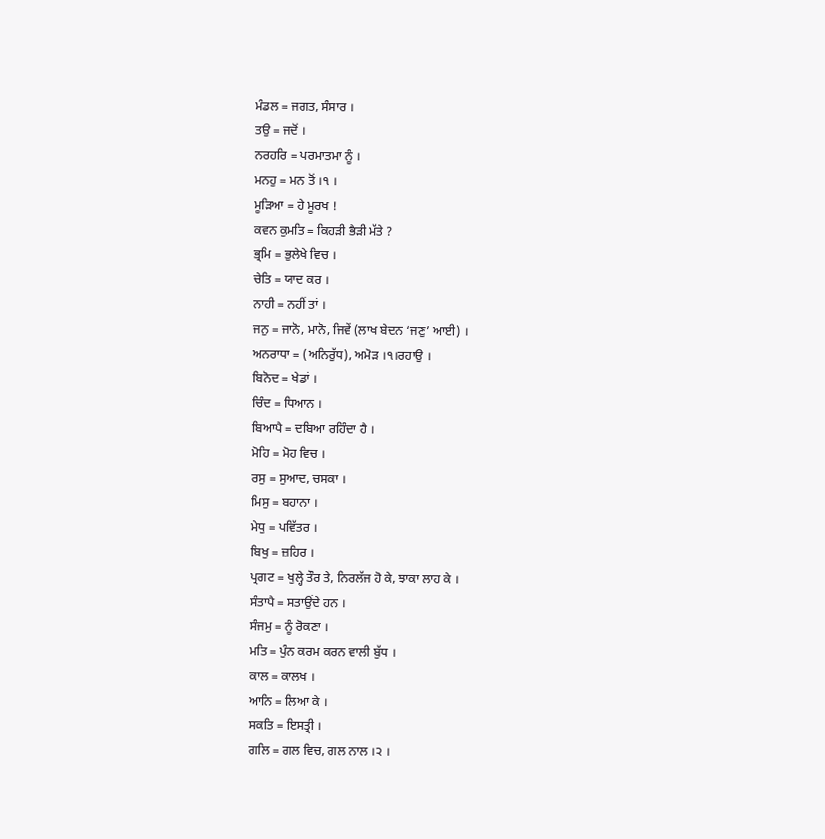ਮੰਡਲ = ਜਗਤ, ਸੰਸਾਰ ।
ਤਉ = ਜਦੋਂ ।
ਨਰਹਰਿ = ਪਰਮਾਤਮਾ ਨੂੰ ।
ਮਨਹੁ = ਮਨ ਤੋਂ ।੧ ।
ਮੂੜਿਆ = ਹੇ ਮੂਰਖ !
ਕਵਨ ਕੁਮਤਿ = ਕਿਹੜੀ ਭੈੜੀ ਮੱਤੇ ?
ਭ੍ਰਮਿ = ਭੁਲੇਖੇ ਵਿਚ ।
ਚੇਤਿ = ਯਾਦ ਕਰ ।
ਨਾਹੀ = ਨਹੀਂ ਤਾਂ ।
ਜਨੁ = ਜਾਨੋ, ਮਾਨੋ, ਜਿਵੇਂ (ਲਾਖ ਬੇਦਨ ‘ਜਣੁ’ ਆਈ) ।
ਅਨਰਾਧਾ = (ਅਨਿਰੁੱਧ), ਅਮੋੜ ।੧।ਰਹਾਉ ।
ਬਿਨੋਦ = ਖੇਡਾਂ ।
ਚਿੰਦ = ਧਿਆਨ ।
ਬਿਆਪੈ = ਦਬਿਆ ਰਹਿੰਦਾ ਹੈ ।
ਮੋਹਿ = ਮੋਹ ਵਿਚ ।
ਰਸੁ = ਸੁਆਦ, ਚਸਕਾ ।
ਮਿਸੁ = ਬਹਾਨਾ ।
ਮੇਧੁ = ਪਵਿੱਤਰ ।
ਬਿਖੁ = ਜ਼ਹਿਰ ।
ਪ੍ਰਗਟ = ਖੁਲ੍ਹੇ ਤੌਰ ਤੇ, ਨਿਰਲੱਜ ਹੋ ਕੇ, ਝਾਕਾ ਲਾਹ ਕੇ ।
ਸੰਤਾਪੈ = ਸਤਾਉਂਦੇ ਹਨ ।
ਸੰਜਮੁ = ਨੂੰ ਰੋਕਣਾ ।
ਮਤਿ = ਪੁੰਨ ਕਰਮ ਕਰਨ ਵਾਲੀ ਬੁੱਧ ।
ਕਾਲ = ਕਾਲਖ ।
ਆਨਿ = ਲਿਆ ਕੇ ।
ਸਕਤਿ = ਇਸਤ੍ਰੀ ।
ਗਲਿ = ਗਲ ਵਿਚ, ਗਲ ਨਾਲ ।੨ ।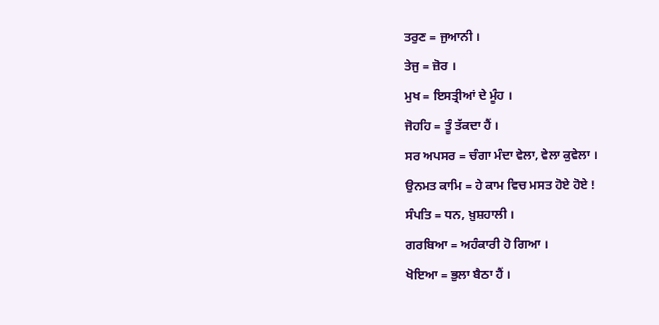ਤਰੁਣ = ਜੁਆਨੀ ।
ਤੇਜੁ = ਜ਼ੋਰ ।
ਮੁਖ = ਇਸਤ੍ਰੀਆਂ ਦੇ ਮੂੰਹ ।
ਜੋਹਹਿ = ਤੂੰ ਤੱਕਦਾ ਹੈਂ ।
ਸਰ ਅਪਸਰ = ਚੰਗਾ ਮੰਦਾ ਵੇਲਾ, ਵੇਲਾ ਕੁਵੇਲਾ ।
ਉਨਮਤ ਕਾਮਿ = ਹੇ ਕਾਮ ਵਿਚ ਮਸਤ ਹੋਏ ਹੋਏ !
ਸੰਪਤਿ = ਧਨ, ਖ਼ੁਸ਼ਹਾਲੀ ।
ਗਰਬਿਆ = ਅਹੰਕਾਰੀ ਹੋ ਗਿਆ ।
ਖੋਇਆ = ਭੁਲਾ ਬੈਠਾ ਹੈਂ ।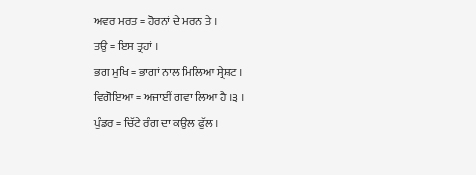ਅਵਰ ਮਰਤ = ਹੋਰਨਾਂ ਦੇ ਮਰਨ ਤੇ ।
ਤਉ = ਇਸ ਤ੍ਰਹਾਂ ।
ਭਗ ਮੁਖਿ = ਭਾਗਾਂ ਨਾਲ ਮਿਲਿਆ ਸ੍ਰੇਸ਼ਟ ।
ਵਿਗੋਇਆ = ਅਜਾਈਂ ਗਵਾ ਲਿਆ ਹੈ ।੩ ।
ਪੁੰਡਰ = ਚਿੱਟੇ ਰੰਗ ਦਾ ਕਉਲ ਫੁੱਲ ।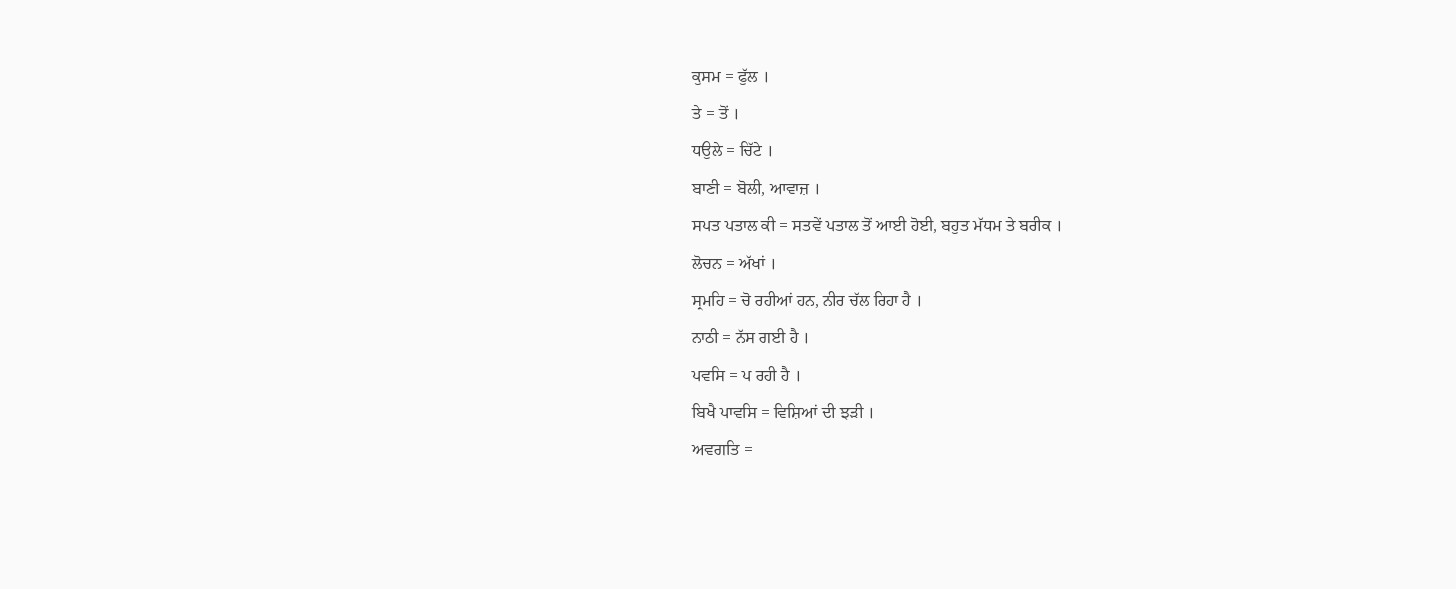ਕੁਸਮ = ਫੁੱਲ ।
ਤੇ = ਤੋਂ ।
ਧਉਲੇ = ਚਿੱਟੇ ।
ਬਾਣੀ = ਬੋਲੀ, ਆਵਾਜ਼ ।
ਸਪਤ ਪਤਾਲ ਕੀ = ਸਤਵੇਂ ਪਤਾਲ ਤੋਂ ਆਈ ਹੋਈ, ਬਹੁਤ ਮੱਧਮ ਤੇ ਬਰੀਕ ।
ਲੋਚਨ = ਅੱਖਾਂ ।
ਸ੍ਰਮਹਿ = ਚੋ ਰਹੀਆਂ ਹਨ, ਨੀਰ ਚੱਲ ਰਿਹਾ ਹੈ ।
ਨਾਠੀ = ਨੱਸ ਗਈ ਹੈ ।
ਪਵਸਿ = ਪ ਰਹੀ ਹੈ ।
ਬਿਖੈ ਪਾਵਸਿ = ਵਿਸ਼ਿਆਂ ਦੀ ਝੜੀ ।
ਅਵਗਤਿ =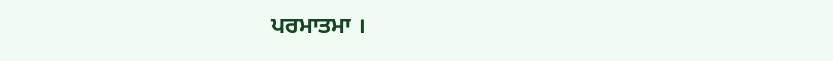ਪਰਮਾਤਮਾ ।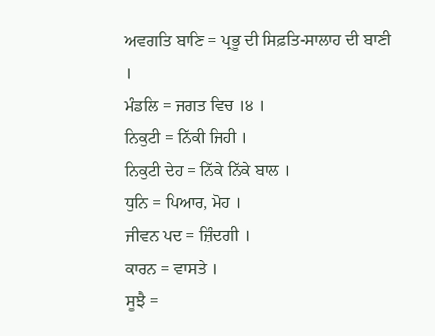ਅਵਗਤਿ ਬਾਣਿ = ਪ੍ਰਭੂ ਦੀ ਸਿਫ਼ਤਿ-ਸਾਲਾਹ ਦੀ ਬਾਣੀ ।
ਮੰਡਲਿ = ਜਗਤ ਵਿਚ ।੪ ।
ਨਿਕੁਟੀ = ਨਿੱਕੀ ਜਿਹੀ ।
ਨਿਕੁਟੀ ਦੇਹ = ਨਿੱਕੇ ਨਿੱਕੇ ਬਾਲ ।
ਧੁਨਿ = ਪਿਆਰ, ਮੋਹ ।
ਜੀਵਨ ਪਦ = ਜ਼ਿੰਦਗੀ ।
ਕਾਰਨ = ਵਾਸਤੇ ।
ਸੂਝੈ =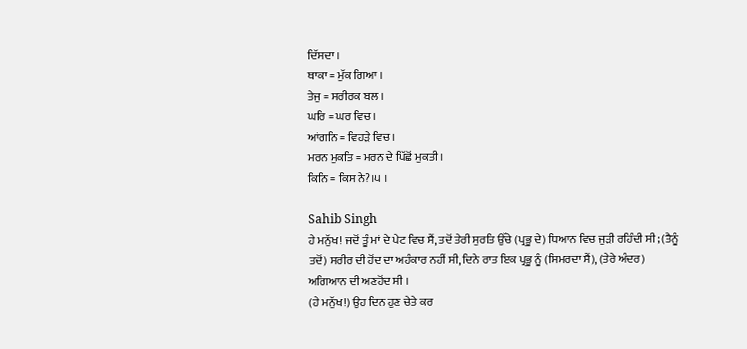ਦਿੱਸਦਾ ।
ਥਾਕਾ = ਮੁੱਕ ਗਿਆ ।
ਤੇਜੁ = ਸਰੀਰਕ ਬਲ ।
ਘਰਿ = ਘਰ ਵਿਚ ।
ਆਂਗਨਿ = ਵਿਹੜੇ ਵਿਚ ।
ਮਰਨ ਮੁਕਤਿ = ਮਰਨ ਦੇ ਪਿੱਛੋਂ ਮੁਕਤੀ ।
ਕਿਨਿ = ਕਿਸ ਨੇ?।੫ ।

Sahib Singh
ਹੇ ਮਨੁੱਖ! ਜਦੋਂ ਤੂੰ ਮਾਂ ਦੇ ਪੇਟ ਵਿਚ ਸੈਂ, ਤਦੋਂ ਤੇਰੀ ਸੁਰਤਿ ਉੱਚੇ (ਪ੍ਰਭੂ ਦੇ) ਧਿਆਨ ਵਿਚ ਜੁੜੀ ਰਹਿੰਦੀ ਸੀ; (ਤੈਨੂੰ ਤਦੋਂ) ਸਰੀਰ ਦੀ ਹੋਂਦ ਦਾ ਅਹੰਕਾਰ ਨਹੀਂ ਸੀ, ਦਿਨੇ ਰਾਤ ਇਕ ਪ੍ਰਭੂ ਨੂੰ (ਸਿਮਰਦਾ ਸੈਂ), (ਤੇਰੇ ਅੰਦਰ) ਅਗਿਆਨ ਦੀ ਅਣਹੋਂਦ ਸੀ ।
(ਹੇ ਮਨੁੱਖ!) ਉਹ ਦਿਨ ਹੁਣ ਚੇਤੇ ਕਰ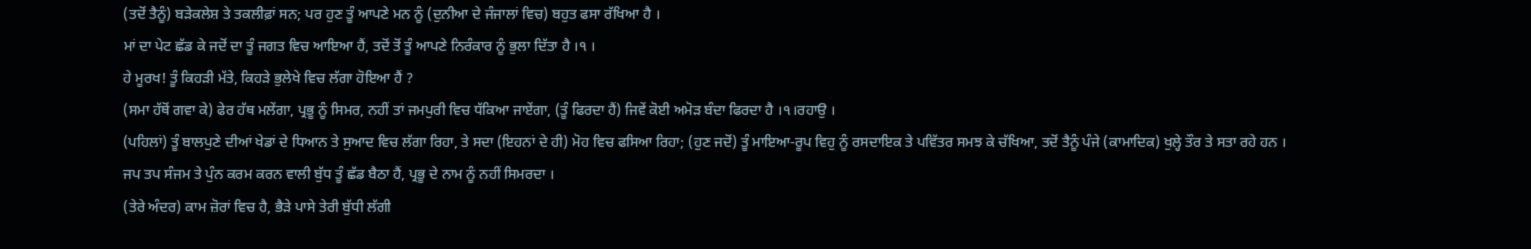(ਤਦੋਂ ਤੈਨੂੰ) ਬੜੇਕਲੇਸ਼ ਤੇ ਤਕਲੀਫ਼ਾਂ ਸਨ; ਪਰ ਹੁਣ ਤੂੰ ਆਪਣੇ ਮਨ ਨੂੰ (ਦੁਨੀਆ ਦੇ ਜੰਜਾਲਾਂ ਵਿਚ) ਬਹੁਤ ਫਸਾ ਰੱਖਿਆ ਹੈ ।
ਮਾਂ ਦਾ ਪੇਟ ਛੱਡ ਕੇ ਜਦੋਂ ਦਾ ਤੂੰ ਜਗਤ ਵਿਚ ਆਇਆ ਹੈਂ, ਤਦੋਂ ਤੋਂ ਤੂੰ ਆਪਣੇ ਨਿਰੰਕਾਰ ਨੂੰ ਭੁਲਾ ਦਿੱਤਾ ਹੈ ।੧ ।
ਹੇ ਮੂਰਖ! ਤੂੰ ਕਿਹੜੀ ਮੱਤੇ, ਕਿਹੜੇ ਭੁਲੇਖੇ ਵਿਚ ਲੱਗਾ ਹੋਇਆ ਹੈਂ ?
(ਸਮਾ ਹੱਥੋਂ ਗਵਾ ਕੇ) ਫੇਰ ਹੱਥ ਮਲੇਂਗਾ, ਪ੍ਰਭੂ ਨੂੰ ਸਿਮਰ, ਨਹੀਂ ਤਾਂ ਜਮਪੁਰੀ ਵਿਚ ਧੱਕਿਆ ਜਾਏਂਗਾ, (ਤੂੰ ਫਿਰਦਾ ਹੈਂ) ਜਿਵੇਂ ਕੋਈ ਅਮੋੜ ਬੰਦਾ ਫਿਰਦਾ ਹੈ ।੧।ਰਹਾਉ ।
(ਪਹਿਲਾਂ) ਤੂੰ ਬਾਲਪੁਣੇ ਦੀਆਂ ਖੇਡਾਂ ਦੇ ਧਿਆਨ ਤੇ ਸੁਆਦ ਵਿਚ ਲੱਗਾ ਰਿਹਾ, ਤੇ ਸਦਾ (ਇਹਨਾਂ ਦੇ ਹੀ) ਮੋਹ ਵਿਚ ਫਸਿਆ ਰਿਹਾ; (ਹੁਣ ਜਦੋਂ) ਤੂੰ ਮਾਇਆ-ਰੂਪ ਵਿਹੁ ਨੂੰ ਰਸਦਾਇਕ ਤੇ ਪਵਿੱਤਰ ਸਮਝ ਕੇ ਚੱਖਿਆ, ਤਦੋਂ ਤੈਨੂੰ ਪੰਜੇ (ਕਾਮਾਦਿਕ) ਖੁਲ੍ਹੇ ਤੌਰ ਤੇ ਸਤਾ ਰਹੇ ਹਨ ।
ਜਪ ਤਪ ਸੰਜਮ ਤੇ ਪੁੰਨ ਕਰਮ ਕਰਨ ਵਾਲੀ ਬੁੱਧ ਤੂੰ ਛੱਡ ਬੈਠਾ ਹੈਂ, ਪ੍ਰਭੂ ਦੇ ਨਾਮ ਨੂੰ ਨਹੀਂ ਸਿਮਰਦਾ ।
(ਤੇਰੇ ਅੰਦਰ) ਕਾਮ ਜ਼ੋਰਾਂ ਵਿਚ ਹੈ, ਭੈੜੇ ਪਾਸੇ ਤੇਰੀ ਬੁੱਧੀ ਲੱਗੀ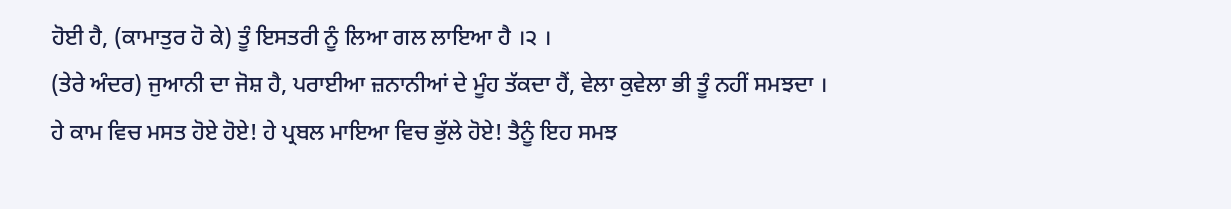ਹੋਈ ਹੈ, (ਕਾਮਾਤੁਰ ਹੋ ਕੇ) ਤੂੰ ਇਸਤਰੀ ਨੂੰ ਲਿਆ ਗਲ ਲਾਇਆ ਹੈ ।੨ ।
(ਤੇਰੇ ਅੰਦਰ) ਜੁਆਨੀ ਦਾ ਜੋਸ਼ ਹੈ, ਪਰਾਈਆ ਜ਼ਨਾਨੀਆਂ ਦੇ ਮੂੰਹ ਤੱਕਦਾ ਹੈਂ, ਵੇਲਾ ਕੁਵੇਲਾ ਭੀ ਤੂੰ ਨਹੀਂ ਸਮਝਦਾ ।
ਹੇ ਕਾਮ ਵਿਚ ਮਸਤ ਹੋਏ ਹੋਏ! ਹੇ ਪ੍ਰਬਲ ਮਾਇਆ ਵਿਚ ਭੁੱਲੇ ਹੋਏ! ਤੈਨੂੰ ਇਹ ਸਮਝ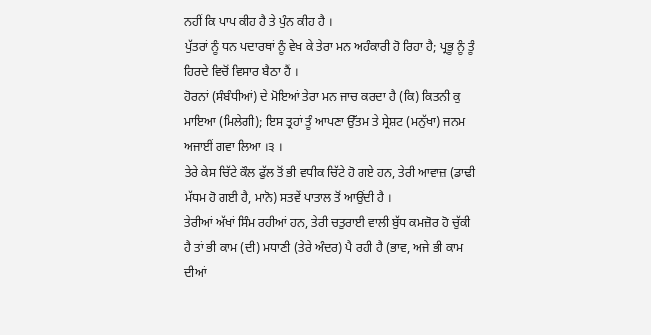ਨਹੀਂ ਕਿ ਪਾਪ ਕੀਹ ਹੈ ਤੇ ਪੁੰਨ ਕੀਹ ਹੈ ।
ਪੁੱਤਰਾਂ ਨੂੰ ਧਨ ਪਦਾਰਥਾਂ ਨੂੰ ਵੇਖ ਕੇ ਤੇਰਾ ਮਨ ਅਹੰਕਾਰੀ ਹੋ ਰਿਹਾ ਹੈ; ਪ੍ਰਭੂ ਨੂੰ ਤੂੰ ਹਿਰਦੇ ਵਿਚੋਂ ਵਿਸਾਰ ਬੈਠਾ ਹੈਂ ।
ਹੋਰਨਾਂ (ਸੰਬੰਧੀਆਂ) ਦੇ ਮੋਇਆਂ ਤੇਰਾ ਮਨ ਜਾਚ ਕਰਦਾ ਹੈ (ਕਿ) ਕਿਤਨੀ ਕੁ ਮਾਇਆ (ਮਿਲੇਗੀ); ਇਸ ਤ੍ਰਹਾਂ ਤੂੰ ਆਪਣਾ ਉੱਤਮ ਤੇ ਸ੍ਰੇਸ਼ਟ (ਮਨੁੱਖਾ) ਜਨਮ ਅਜਾਈਂ ਗਵਾ ਲਿਆ ।੩ ।
ਤੇਰੇ ਕੇਸ ਚਿੱਟੇ ਕੌਲ ਫੁੱਲ ਤੋਂ ਭੀ ਵਧੀਕ ਚਿੱਟੇ ਹੋ ਗਏ ਹਨ, ਤੇਰੀ ਆਵਾਜ਼ (ਡਾਢੀ ਮੱਧਮ ਹੋ ਗਈ ਹੈ, ਮਾਨੋ) ਸਤਵੇਂ ਪਾਤਾਲ ਤੋਂ ਆਉਂਦੀ ਹੈ ।
ਤੇਰੀਆਂ ਅੱਖਾਂ ਸਿੰਮ ਰਹੀਆਂ ਹਨ, ਤੇਰੀ ਚਤੁਰਾਈ ਵਾਲੀ ਬੁੱਧ ਕਮਜ਼ੋਰ ਹੋ ਚੁੱਕੀ ਹੈ ਤਾਂ ਭੀ ਕਾਮ (ਦੀ) ਮਧਾਣੀ (ਤੇਰੇ ਅੰਦਰ) ਪੈ ਰਹੀ ਹੈ (ਭਾਵ, ਅਜੇ ਭੀ ਕਾਮ ਦੀਆਂ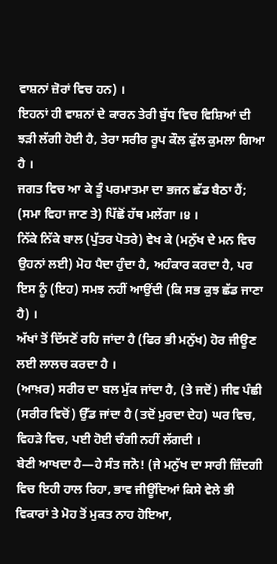ਵਾਸ਼ਨਾਂ ਜ਼ੋਰਾਂ ਵਿਚ ਹਨ) ।
ਇਹਨਾਂ ਹੀ ਵਾਸ਼ਨਾਂ ਦੇ ਕਾਰਨ ਤੇਰੀ ਬੁੱਧ ਵਿਚ ਵਿਸ਼ਿਆਂ ਦੀ ਝੜੀ ਲੱਗੀ ਹੋਈ ਹੈ, ਤੇਰਾ ਸਰੀਰ ਰੂਪ ਕੌਲ ਫੁੱਲ ਕੁਮਲਾ ਗਿਆ ਹੈ ।
ਜਗਤ ਵਿਚ ਆ ਕੇ ਤੂੰ ਪਰਮਾਤਮਾ ਦਾ ਭਜਨ ਛੱਡ ਬੈਠਾ ਹੈਂ; (ਸਮਾ ਵਿਹਾ ਜਾਣ ਤੇ) ਪਿੱਛੋਂ ਹੱਥ ਮਲੇਂਗਾ ।੪ ।
ਨਿੱਕੇ ਨਿੱਕੇ ਬਾਲ (ਪੁੱਤਰ ਪੋਤਰੇ) ਵੇਖ ਕੇ (ਮਨੁੱਖ ਦੇ ਮਨ ਵਿਚ ਉਹਨਾਂ ਲਈ) ਮੋਹ ਪੈਦਾ ਹੁੰਦਾ ਹੈ, ਅਹੰਕਾਰ ਕਰਦਾ ਹੈ, ਪਰ ਇਸ ਨੂੰ (ਇਹ) ਸਮਝ ਨਹੀਂ ਆਉਂਦੀ (ਕਿ ਸਭ ਕੁਝ ਛੱਡ ਜਾਣਾ ਹੈ) ।
ਅੱਖਾਂ ਤੋਂ ਦਿੱਸਣੋਂ ਰਹਿ ਜਾਂਦਾ ਹੈ (ਫਿਰ ਭੀ ਮਨੁੱਖ) ਹੋਰ ਜੀਊਣ ਲਈ ਲਾਲਚ ਕਰਦਾ ਹੈ ।
(ਆਖ਼ਰ) ਸਰੀਰ ਦਾ ਬਲ ਮੁੱਕ ਜਾਂਦਾ ਹੈ, (ਤੇ ਜਦੋਂ) ਜੀਵ ਪੰਛੀ (ਸਰੀਰ ਵਿਚੋਂ) ਉੱਡ ਜਾਂਦਾ ਹੈ (ਤਦੋਂ ਮੁਰਦਾ ਦੇਹ) ਘਰ ਵਿਚ, ਵਿਹੜੇ ਵਿਚ, ਪਈ ਹੋਈ ਚੰਗੀ ਨਹੀਂ ਲੱਗਦੀ ।
ਬੇਣੀ ਆਖਦਾ ਹੈ—ਹੇ ਸੰਤ ਜਨੋ! (ਜੇ ਮਨੁੱਖ ਦਾ ਸਾਰੀ ਜ਼ਿੰਦਗੀ ਵਿਚ ਇਹੀ ਹਾਲ ਰਿਹਾ, ਭਾਵ ਜੀਊਂਦਿਆਂ ਕਿਸੇ ਵੇਲੇ ਭੀ ਵਿਕਾਰਾਂ ਤੇ ਮੋਹ ਤੋਂ ਮੁਕਤ ਨਾਹ ਹੋਇਆ,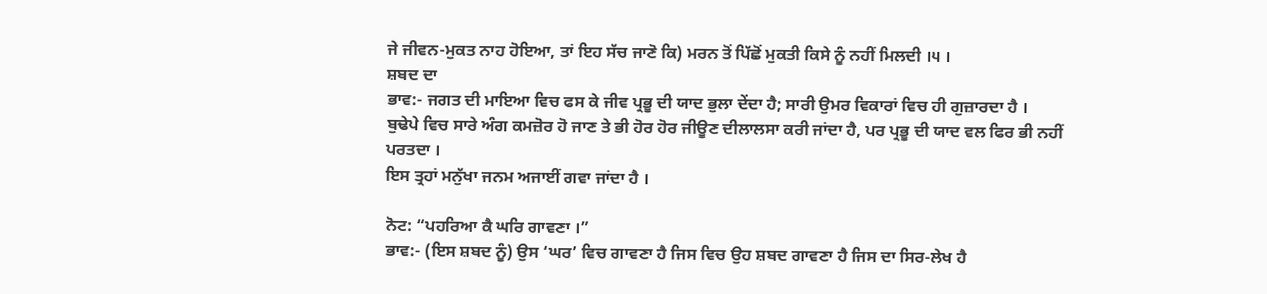ਜੇ ਜੀਵਨ-ਮੁਕਤ ਨਾਹ ਹੋਇਆ, ਤਾਂ ਇਹ ਸੱਚ ਜਾਣੋ ਕਿ) ਮਰਨ ਤੋਂ ਪਿੱਛੋਂ ਮੁਕਤੀ ਕਿਸੇ ਨੂੰ ਨਹੀਂ ਮਿਲਦੀ ।੫ ।
ਸ਼ਬਦ ਦਾ
ਭਾਵ:- ਜਗਤ ਦੀ ਮਾਇਆ ਵਿਚ ਫਸ ਕੇ ਜੀਵ ਪ੍ਰਭੂ ਦੀ ਯਾਦ ਭੁਲਾ ਦੇਂਦਾ ਹੈ; ਸਾਰੀ ਉਮਰ ਵਿਕਾਰਾਂ ਵਿਚ ਹੀ ਗੁਜ਼ਾਰਦਾ ਹੈ ।
ਬੁਢੇਪੇ ਵਿਚ ਸਾਰੇ ਅੰਗ ਕਮਜ਼ੋਰ ਹੋ ਜਾਣ ਤੇ ਭੀ ਹੋਰ ਹੋਰ ਜੀਊਣ ਦੀਲਾਲਸਾ ਕਰੀ ਜਾਂਦਾ ਹੈ, ਪਰ ਪ੍ਰਭੂ ਦੀ ਯਾਦ ਵਲ ਫਿਰ ਭੀ ਨਹੀਂ ਪਰਤਦਾ ।
ਇਸ ਤ੍ਰਹਾਂ ਮਨੁੱਖਾ ਜਨਮ ਅਜਾਈਂ ਗਵਾ ਜਾਂਦਾ ਹੈ ।

ਨੋਟ: “ਪਹਰਿਆ ਕੈ ਘਰਿ ਗਾਵਣਾ ।”
ਭਾਵ:- (ਇਸ ਸ਼ਬਦ ਨੂੰ) ਉਸ ‘ਘਰ’ ਵਿਚ ਗਾਵਣਾ ਹੈ ਜਿਸ ਵਿਚ ਉਹ ਸ਼ਬਦ ਗਾਵਣਾ ਹੈ ਜਿਸ ਦਾ ਸਿਰ-ਲੇਖ ਹੈ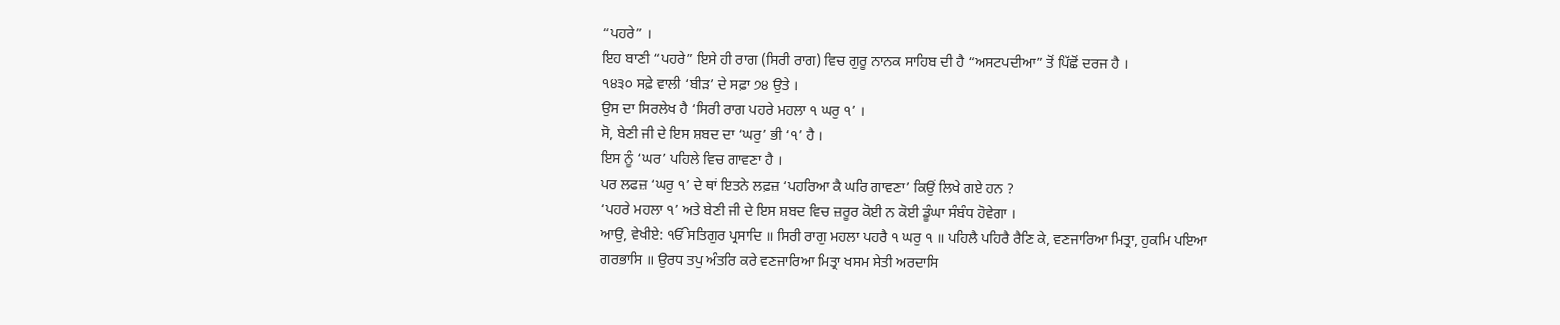“ਪਹਰੇ” ।
ਇਹ ਬਾਣੀ “ਪਹਰੇ” ਇਸੇ ਹੀ ਰਾਗ (ਸਿਰੀ ਰਾਗ) ਵਿਚ ਗੁਰੂ ਨਾਨਕ ਸਾਹਿਬ ਦੀ ਹੈ “ਅਸਟਪਦੀਆ” ਤੋਂ ਪਿੱਛੋਂ ਦਰਜ ਹੈ ।
੧੪੩੦ ਸਫ਼ੇ ਵਾਲੀ ‘ਬੀੜ’ ਦੇ ਸਫ਼ਾ ੭੪ ਉਤੇ ।
ਉਸ ਦਾ ਸਿਰਲੇਖ ਹੈ ‘ਸਿਰੀ ਰਾਗ ਪਹਰੇ ਮਹਲਾ ੧ ਘਰੁ ੧’ ।
ਸੋ, ਬੇਣੀ ਜੀ ਦੇ ਇਸ ਸ਼ਬਦ ਦਾ ‘ਘਰੁ’ ਭੀ ‘੧’ ਹੈ ।
ਇਸ ਨੂੰ ‘ਘਰ’ ਪਹਿਲੇ ਵਿਚ ਗਾਵਣਾ ਹੈ ।
ਪਰ ਲਫਜ਼ ‘ਘਰੁ ੧’ ਦੇ ਥਾਂ ਇਤਨੇ ਲਫ਼ਜ਼ ‘ਪਹਰਿਆ ਕੈ ਘਰਿ ਗਾਵਣਾ’ ਕਿਉਂ ਲਿਖੇ ਗਏ ਹਨ ?
‘ਪਹਰੇ ਮਹਲਾ ੧’ ਅਤੇ ਬੇਣੀ ਜੀ ਦੇ ਇਸ ਸ਼ਬਦ ਵਿਚ ਜ਼ਰੂਰ ਕੋਈ ਨ ਕੋਈ ਡੂੰਘਾ ਸੰਬੰਧ ਹੋਵੇਗਾ ।
ਆਉ, ਵੇਖੀਏ: ੴਸਤਿਗੁਰ ਪ੍ਰਸਾਦਿ ॥ ਸਿਰੀ ਰਾਗੁ ਮਹਲਾ ਪਹਰੈ ੧ ਘਰੁ ੧ ॥ ਪਹਿਲੈ ਪਹਿਰੈ ਰੈਣਿ ਕੇ, ਵਣਜਾਰਿਆ ਮਿਤ੍ਰਾ, ਹੁਕਮਿ ਪਇਆ ਗਰਭਾਸਿ ॥ ਉਰਧ ਤਪੁ ਅੰਤਰਿ ਕਰੇ ਵਣਜਾਰਿਆ ਮਿਤ੍ਰਾ ਖਸਮ ਸੇਤੀ ਅਰਦਾਸਿ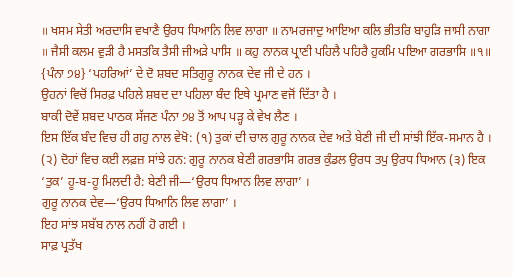॥ ਖਸਮ ਸੇਤੀ ਅਰਦਾਸਿ ਵਖਾਣੈ ਉਰਧ ਧਿਆਨਿ ਲਿਵ ਲਾਗਾ ॥ ਨਾਮਰਜਾਦੁ ਆਇਆ ਕਲਿ ਭੀਤਰਿ ਬਾਹੁੜਿ ਜਾਸੀ ਨਾਗਾ ॥ ਜੈਸੀ ਕਲਮ ਵੁੜੀ ਹੈ ਮਸਤਕਿ ਤੈਸੀ ਜੀਅੜੇ ਪਾਸਿ ॥ ਕਹੁ ਨਾਨਕ ਪ੍ਰਾਣੀ ਪਹਿਲੈ ਪਹਿਰੈ ਹੁਕਮਿ ਪਇਆ ਗਰਭਾਸਿ ॥੧॥ {ਪੰਨਾ ੭੪} ‘ਪਹਰਿਆਂ’ ਦੇ ਦੋ ਸ਼ਬਦ ਸਤਿਗੁਰੂ ਨਾਨਕ ਦੇਵ ਜੀ ਦੇ ਹਨ ।
ਉਹਨਾਂ ਵਿਚੋਂ ਸਿਰਫ਼ ਪਹਿਲੇ ਸ਼ਬਦ ਦਾ ਪਹਿਲਾ ਬੰਦ ਇਥੇ ਪ੍ਰਮਾਣ ਵਜੋਂ ਦਿੱਤਾ ਹੈ ।
ਬਾਕੀ ਦੋਵੇਂ ਸ਼ਬਦ ਪਾਠਕ ਸੱਜਣ ਪੰਨਾ ੭੪ ਤੋਂ ਆਪ ਪੜ੍ਹ ਕੇ ਵੇਖ ਲੈਣ ।
ਇਸ ਇੱਕ ਬੰਦ ਵਿਚ ਹੀ ਗਹੁ ਨਾਲ ਵੇਖੋ: (੧) ਤੁਕਾਂ ਦੀ ਚਾਲ ਗੁਰੂ ਨਾਨਕ ਦੇਵ ਅਤੇ ਬੇਣੀ ਜੀ ਦੀ ਸਾਂਝੀ ਇੱਕ-ਸਮਾਨ ਹੈ ।
(੨) ਦੋਹਾਂ ਵਿਚ ਕਈ ਲਫ਼ਜ਼ ਸਾਂਝੇ ਹਨ: ਗੁਰੂ ਨਾਨਕ ਬੇਣੀ ਗਰਭਾਸਿ ਗਰਭ ਕੁੰਡਲ ਉਰਧ ਤਪੁ ਉਰਧ ਧਿਆਨ (੩) ਇਕ ‘ਤੁਕ’ ਹੂ-ਬ-ਹੂ ਮਿਲਦੀ ਹੈ: ਬੇਣੀ ਜੀ—‘ਉਰਧ ਧਿਆਨ ਲਿਵ ਲਾਗਾ’ ।
ਗੁਰੂ ਨਾਨਕ ਦੇਵ—‘ਉਰਧ ਧਿਆਨਿ ਲਿਵ ਲਾਗਾ’ ।
ਇਹ ਸਾਂਝ ਸਬੱਬ ਨਾਲ ਨਹੀਂ ਹੋ ਗਈ ।
ਸਾਫ਼ ਪ੍ਰਤੱਖ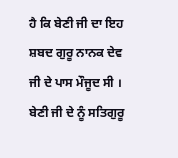ਹੈ ਕਿ ਬੇਣੀ ਜੀ ਦਾ ਇਹ ਸ਼ਬਦ ਗੁਰੂ ਨਾਨਕ ਦੇਵ ਜੀ ਦੇ ਪਾਸ ਮੌਜੂਦ ਸੀ ।
ਬੇਣੀ ਜੀ ਦੇ ਨੂੰ ਸਤਿਗੁਰੂ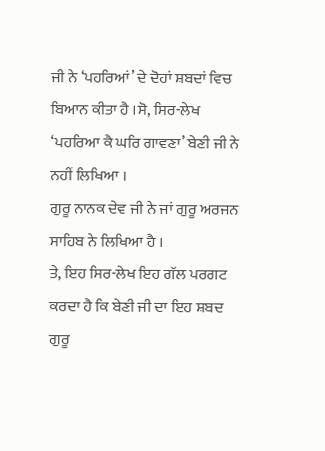ਜੀ ਨੇ ‘ਪਹਰਿਆਂ’ ਦੇ ਦੋਹਾਂ ਸ਼ਬਦਾਂ ਵਿਚ ਬਿਆਨ ਕੀਤਾ ਹੈ ।ਸੋ, ਸਿਰ-ਲੇਖ ‘ਪਹਰਿਆ ਕੈ ਘਰਿ ਗਾਵਣਾ’ ਬੇਣੀ ਜੀ ਨੇ ਨਹੀਂ ਲਿਖਿਆ ।
ਗੁਰੂ ਨਾਨਕ ਦੇਵ ਜੀ ਨੇ ਜਾਂ ਗੁਰੂ ਅਰਜਨ ਸਾਹਿਬ ਨੇ ਲਿਖਿਆ ਹੈ ।
ਤੇ, ਇਹ ਸਿਰ-ਲੇਖ ਇਹ ਗੱਲ ਪਰਗਟ ਕਰਦਾ ਹੈ ਕਿ ਬੇਣੀ ਜੀ ਦਾ ਇਹ ਸ਼ਬਦ ਗੁਰੂ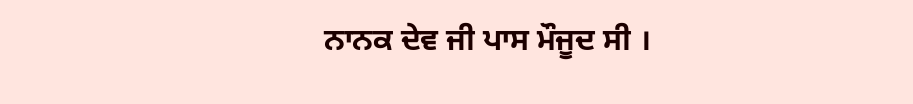ਨਾਨਕ ਦੇਵ ਜੀ ਪਾਸ ਮੌਜੂਦ ਸੀ ।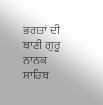ਭਗਤਾਂ ਦੀ ਬਾਣੀ ਗੁਰੂ ਨਾਨਕ ਸਾਹਿਬ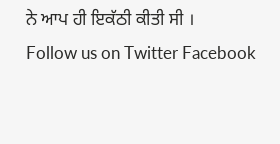ਨੇ ਆਪ ਹੀ ਇਕੱਠੀ ਕੀਤੀ ਸੀ ।
Follow us on Twitter Facebook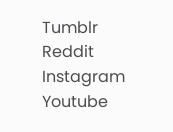Tumblr Reddit Instagram Youtube